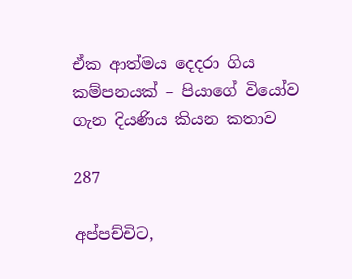ඒක ආත්මය දෙදරා ගිය කම්පනයක් – පියාගේ වියෝව ගැන දියණිය කියන කතාව

287

අප්පච්චිට,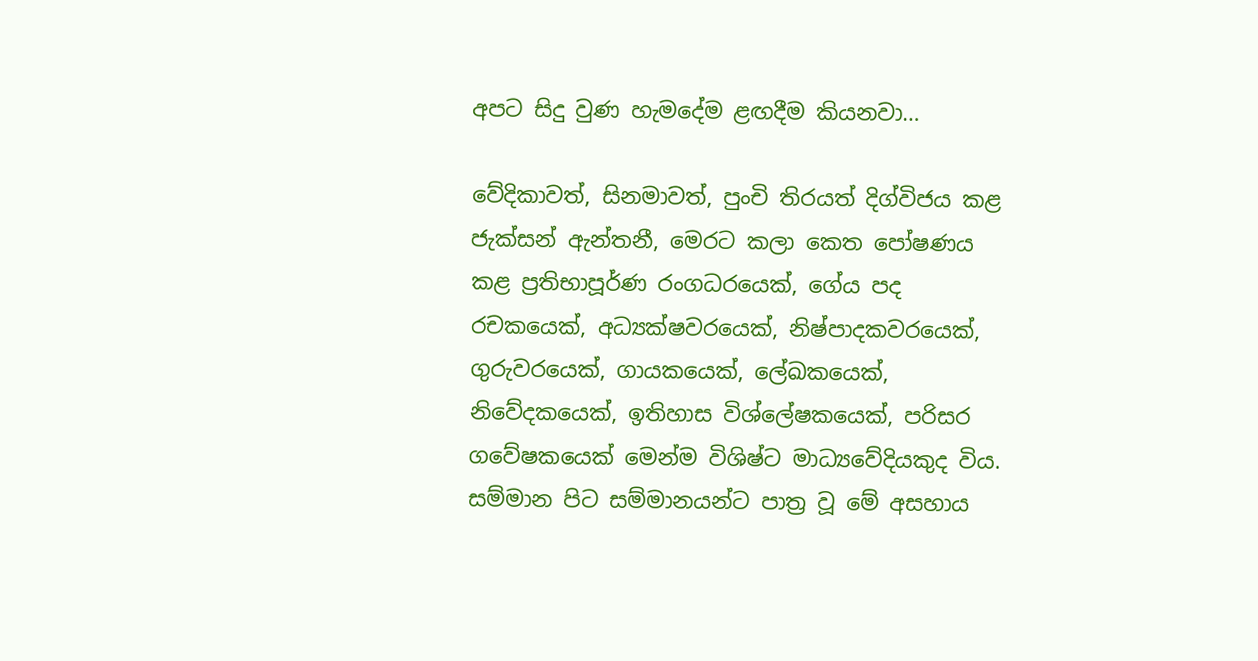අපට සිදු වුණ හැමදේම ළඟදීම කියනවා…

වේදිකාවත්, සිනමාවත්, පුංචි තිරයත් දිග්විජය කළ ජැක්සන් ඇන්තනී, මෙරට කලා කෙත පෝෂණය කළ ප්‍රතිභාපූර්ණ රංගධරයෙක්, ගේය පද රචකයෙක්, අධ්‍යක්ෂවරයෙක්, නිෂ්පාදකවරයෙක්, ගුරුවරයෙක්, ගායකයෙක්, ලේඛකයෙක්, නිවේදකයෙක්, ඉතිහාස විශ්ලේෂකයෙක්, පරිසර ගවේෂකයෙක් මෙන්ම විශිෂ්ට මාධ්‍යවේදියකුද විය. සම්මාන පිට සම්මානයන්ට පාත්‍ර වූ මේ අසහාය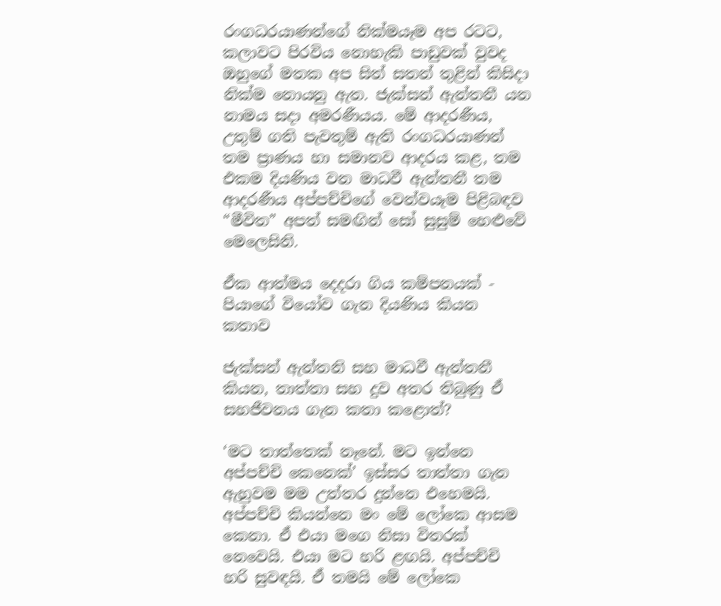රංගධරයාණන්ගේ නික්මයෑම අප රටට, කලාවට පිරවිය නොහැකි පාඩුවක් වුවද ඔහුගේ මතක අප සිත් සතන් තුළින් කිසිදා නික්ම නොයනු ඇත. ජැක්සන් ඇන්තනී යන නාමය සදා අමරණීයය. මේ ආදරණීය, උතුම් ගති පැවතුම් ඇති රංගධරයාණන් තම ප්‍රාණය හා සමානව ආදරය කළ, තම එකම දියණිය වන මාධවී ඇන්තනී තම ආදරණීය අප්පච්චිගේ වෙන්වයෑම පිළිබඳව “මීවිත” අපත් සමඟින් සෝ සුසුම් හෙළුවේ මෙලෙසිනි.

ඒක ආත්මය දෙදරා ගිය කම්පනයක් - පියාගේ වියෝව ගැන දියණිය කියන කතාව

ජැක්සන් ඇන්තනි සහ මාධවී ඇන්තනී කියන, තාත්තා සහ දුව අතර තිබුණු ඒ සහජීවනය ගැන කතා කළොත්?

‘මට තාත්තෙක් නෑනේ. මට ඉන්නෙ අප්පච්චි කෙනෙක්’ ඉස්සර තාත්තා ගැන ඇහුවම මම උත්තර දුන්නෙ එහෙමයි. අප්පච්චි කියන්නෙ මං මේ ලෝකෙ ආසම කෙනා. ඒ එයා මගෙ නිසා විතරක් නෙවෙයි. එයා මට හරි ළඟයි. අප්පච්චි හරි සුවඳයි. ඒ තමයි මේ ලෝකෙ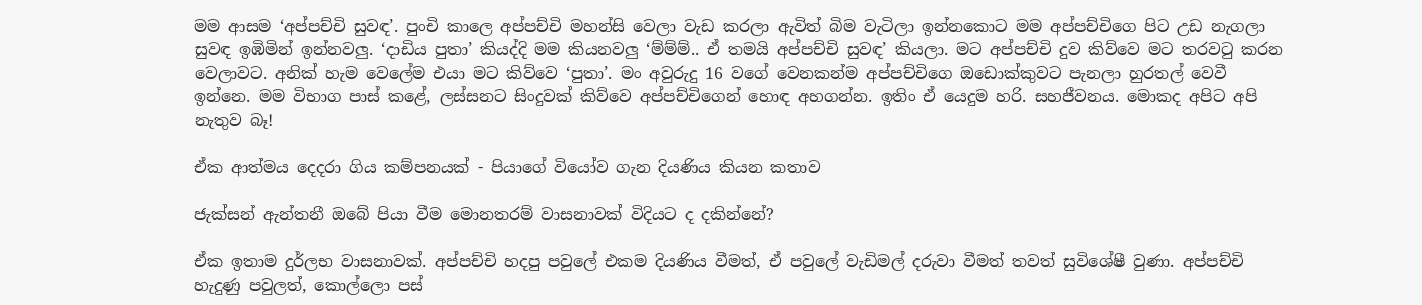මම ආසම ‘අප්පච්චි සුවඳ’. පුංචි කාලෙ අප්පච්චි මහන්සි වෙලා වැඩ කරලා ඇවිත් බිම වැටිලා ඉන්නකොට මම අප්පච්චිගෙ පිට උඩ නැගලා සුවඳ ඉඹිමින් ඉන්නවලු. ‘දාඩිය පුතා’ කියද්දි මම කියනවලු ‘ම්ම්ම්.. ඒ තමයි අප්පච්චි සුවඳ’ කියලා. මට අප්පච්චි දුව කිව්වෙ මට තරවටු කරන වෙලාවට. අනික් හැම වෙලේම එයා මට කිව්වෙ ‘පුතා’. මං අවුරුදු 16 වගේ වෙනකන්ම අප්පච්චිගෙ ඔඩොක්කුවට පැනලා හුරතල් වෙවී ඉන්නෙ. මම විභාග පාස් කළේ, ලස්සනට සිංදුවක් කිව්වෙ අප්පච්චිගෙන් හොඳ අහගන්න. ඉතිං ඒ යෙදුම හරි. සහජීවනය. මොකද අපිට අපි නැතුව බෑ!

ඒක ආත්මය දෙදරා ගිය කම්පනයක් - පියාගේ වියෝව ගැන දියණිය කියන කතාව

ජැක්සන් ඇන්තනී ඔබේ පියා වීම මොනතරම් වාසනාවක් විදියට ද දකින්නේ?

ඒක ඉතාම දුර්ලභ වාසනාවක්. අප්පච්චි හදපු පවුලේ එකම දියණිය වීමත්, ඒ පවුලේ වැඩිමල් දරුවා වීමත් තවත් සුවිශේෂී වුණා. අප්පච්චි හැදුණු පවුලත්, කොල්ලො පස්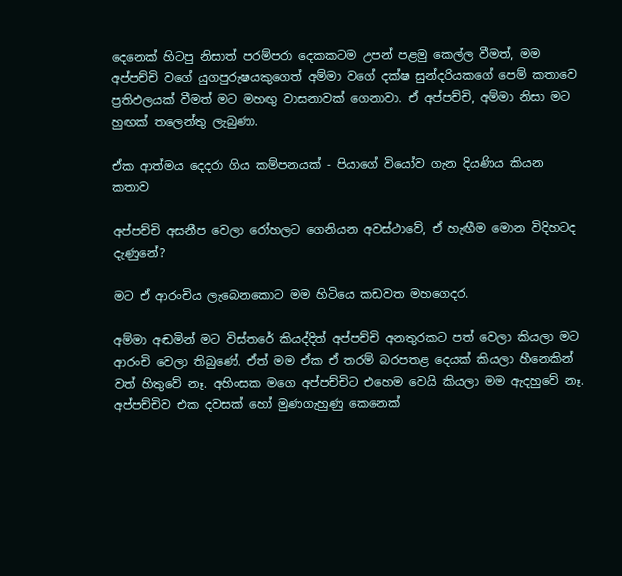දෙනෙක් හිටපු නිසාත් පරම්පරා දෙකකටම උපන් පළමු කෙල්ල වීමත්, මම අප්පච්චි වගේ යුගපුරුෂයකුගෙත් අම්මා වගේ දක්ෂ සුන්දරියකගේ පෙම් කතාවෙ ප්‍රතිඵලයක් වීමත් මට මහඟු වාසනාවක් ගෙනාවා. ඒ අප්පච්චි, අම්මා නිසා මට හුඟක් තලෙන්තු ලැබුණා.

ඒක ආත්මය දෙදරා ගිය කම්පනයක් - පියාගේ වියෝව ගැන දියණිය කියන කතාව

අප්පච්චි අසනීප වෙලා රෝහලට ගෙනියන අවස්ථාවේ, ඒ හැඟීම මොන විදිහටද දැණුනේ?

මට ඒ ආරංචිය ලැබෙනකොට මම හිටියෙ කඩවත මහගෙදර.

අම්මා අඬමින් මට විස්තරේ කියද්දිත් අප්පච්චි අනතුරකට පත් වෙලා කියලා මට ආරංචි වෙලා තිබුණේ. ඒත් මම ඒක ඒ තරම් බරපතළ දෙයක් කියලා හීනෙකින් වත් හිතුවේ නෑ. අහිංසක මගෙ අප්පච්චිට එහෙම වෙයි කියලා මම ඇදහුවේ නෑ. අප්පච්චිව එක දවසක් හෝ මුණගැහුණු කෙනෙක්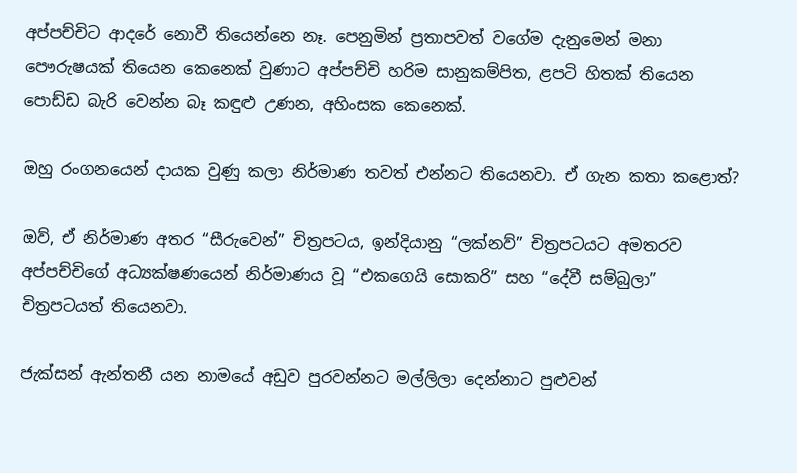අප්පච්චිට ආදරේ නොවී තියෙන්නෙ නෑ. පෙනුමින් ප්‍රතාපවත් වගේම දැනුමෙන් මනා පෞරුෂයක් තියෙන කෙනෙක් වුණාට අප්පච්චි හරිම සානුකම්පිත, ළපටි හිතක් තියෙන පොඩ්ඩ බැරි වෙන්න බෑ කඳුළු උණන, අහිංසක කෙනෙක්.

ඔහු රංගනයෙන් දායක වුණු කලා නිර්මාණ තවත් එන්නට තියෙනවා. ඒ ගැන කතා කළොත්?

ඔව්, ඒ නිර්මාණ අතර “සීරුවෙන්” චිත්‍රපටය, ඉන්දියානු “ලක්නව්” චිත්‍රපටයට අමතරව අප්පච්චිගේ අධ්‍යක්ෂණයෙන් නිර්මාණය වූ “එකගෙයි සොකරි” සහ “දේවී සම්බුලා” චිත්‍රපටයත් තියෙනවා.

ජැක්සන් ඇන්තනී යන නාමයේ අඩුව පුරවන්නට මල්ලිලා දෙන්නාට පුළුවන්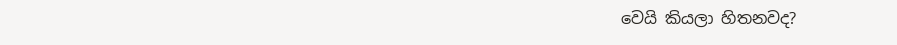වෙයි කියලා හිතනවද?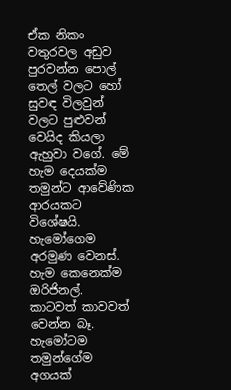ඒක නිකං වතුරවල අඩුව පුරවන්න පොල් තෙල් වලට හෝ සුවඳ විලවුන් වලට පුළුවන් වෙයිද කියලා ඇහුවා වගේ. මේ හැම දෙයක්ම තමුන්ට ආවේණික ආරයකට විශේෂයි. හැමෝගෙම අරමුණ වෙනස්. හැම කෙනෙක්ම ඔරිජිනල්. කාටවත් කාවවත් වෙන්න බෑ. හැමෝටම තමුන්ගේම අගයක්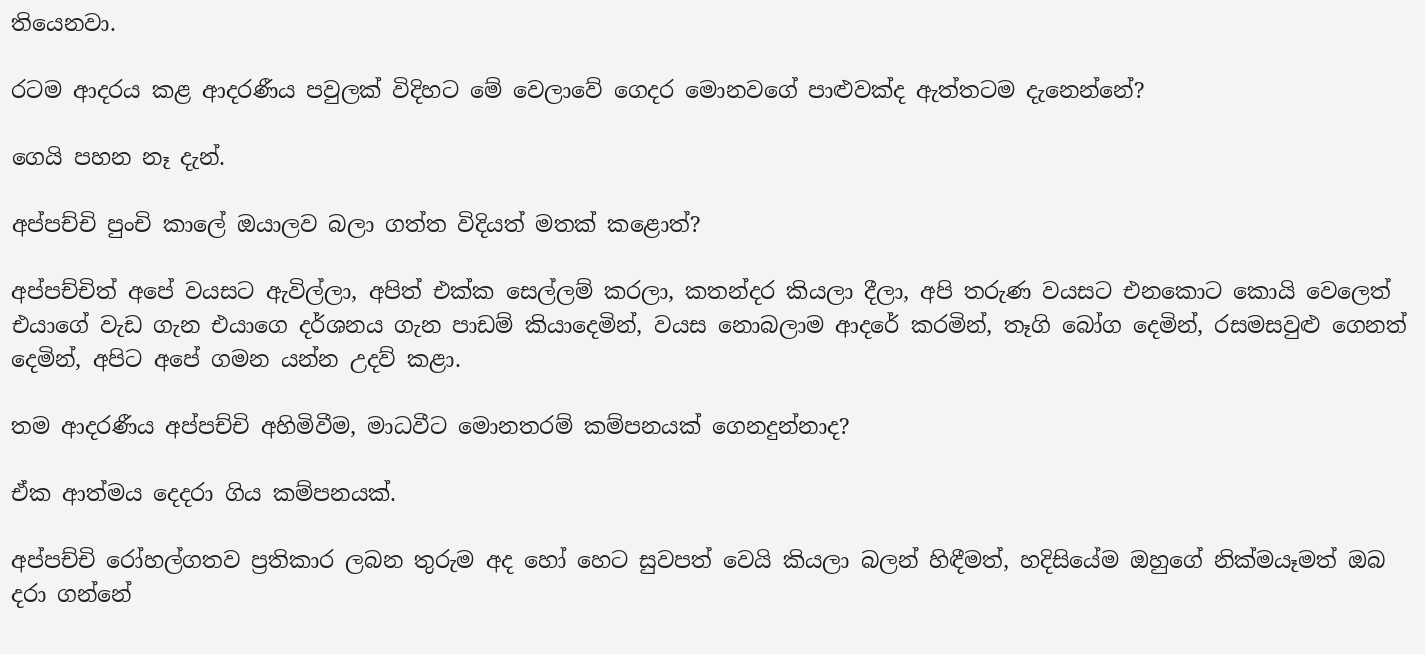තියෙනවා.

රටම ආදරය කළ ආදරණීය පවුලක් විදිහට මේ වෙලාවේ ගෙදර මොනවගේ පාළුවක්ද ඇත්තටම දැනෙන්නේ?

ගෙයි පහන නෑ දැන්.

අප්පච්චි පුංචි කාලේ ඔයාලව බලා ගත්ත විදියත් මතක් කළොත්?

අප්පච්චිත් අපේ වයසට ඇවිල්ලා, අපිත් එක්ක සෙල්ලම් කරලා, කතන්දර කියලා දීලා, අපි තරුණ වයසට එනකොට කොයි වෙලෙත් එයාගේ වැඩ ගැන එයාගෙ දර්ශනය ගැන පාඩම් කියාදෙමින්, වයස නොබලාම ආදරේ කරමින්, තෑගි බෝග දෙමින්, රසමසවුළු ගෙනත් දෙමින්, අපිට අපේ ගමන යන්න උදව් කළා.

තම ආදරණීය අප්පච්චි අහිමිවීම, මාධවීට මොනතරම් කම්පනයක් ගෙනදුන්නාද?

ඒක ආත්මය දෙදරා ගිය කම්පනයක්.

අප්පච්චි රෝහල්ගතව ප්‍රතිකාර ලබන තුරුම අද හෝ හෙට සුවපත් වෙයි කියලා බලන් හිඳීමත්, හදිසියේම ඔහුගේ නික්මයෑමත් ඔබ දරා ගන්නේ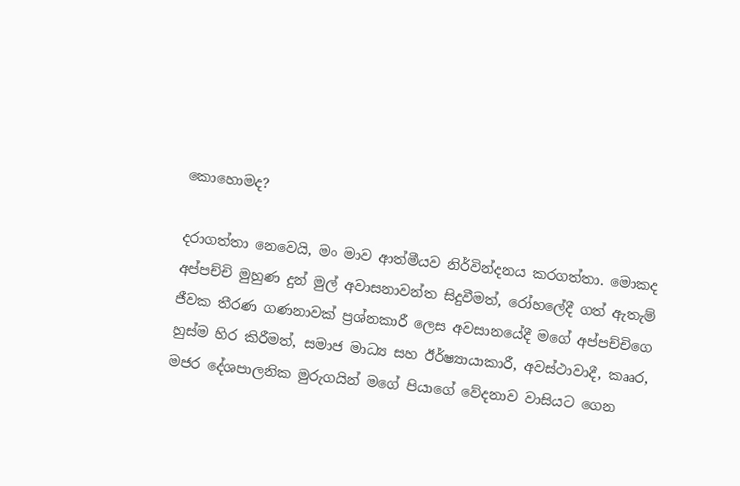කොහොමද?

දරාගත්තා නෙවෙයි, මං මාව ආත්මීයව නිර්වින්දනය කරගත්තා. මොකද අප්පච්චි මුහුණ දුන් මුල් අවාසනාවන්ත සිදුවීමත්, රෝහලේදී ගත් ඇතැම් ජීවක තීරණ ගණනාවක් ප්‍රශ්නකාරී ලෙස අවසානයේදී මගේ අප්පච්චිගෙ හුස්ම හිර කිරීමත්, සමාජ මාධ්‍ය සහ ඊර්ෂ්‍යායාකාරී, අවස්ථාවාදී, කෲර, මජර දේශපාලනික මුරුගයින් මගේ පියාගේ වේදනාව වාසියට ගෙන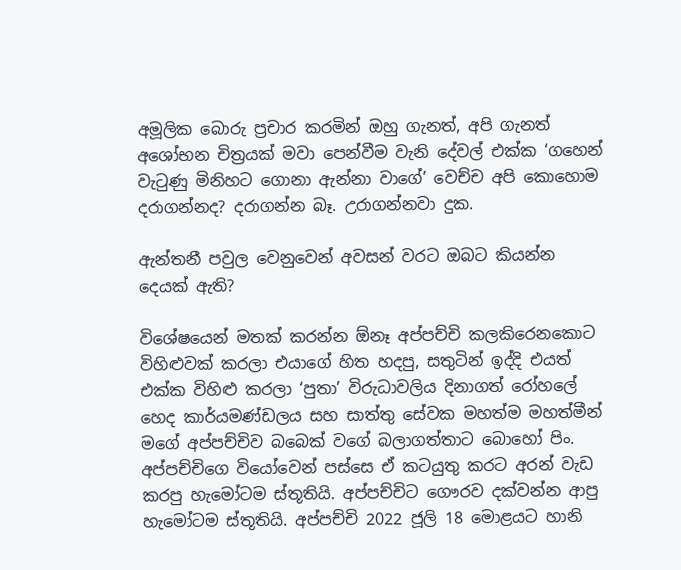අමූලික බොරු ප්‍රචාර කරමින් ඔහු ගැනත්, අපි ගැනත් අශෝභන චිත්‍රයක් මවා පෙන්වීම වැනි දේවල් එක්ක ‘ගහෙන් වැටුණු මිනිහට ගොනා ඇන්නා වාගේ’ වෙච්ච අපි කොහොම දරාගන්නද? දරාගන්න බෑ. උරාගන්නවා දුක.

ඇන්තනී පවුල වෙනුවෙන් අවසන් වරට ඔබට කියන්න දෙයක් ඇති?

විශේෂයෙන් මතක් කරන්න ඕනෑ අප්පච්චි කලකිරෙනකොට විහිළුවක් කරලා එයාගේ හිත හදපු, සතුටින් ඉද්දි එයත් එක්ක විහිළු කරලා ‘පුතා’ විරුධාවලිය දිනාගත් රෝහලේ හෙද කාර්යමණ්ඩලය සහ සාත්තු සේවක මහත්ම මහත්මීන් මගේ අප්පච්චිව බබෙක් වගේ බලාගත්තාට බොහෝ පිං. අප්පච්චිගෙ වියෝවෙන් පස්සෙ ඒ කටයුතු කරට අරන් වැඩ කරපු හැමෝටම ස්තූතියි. අප්පච්චිට ගෞරව දක්වන්න ආපු හැමෝටම ස්තූතියි. අප්පච්චි 2022 ජූලි 18 මොළයට හානි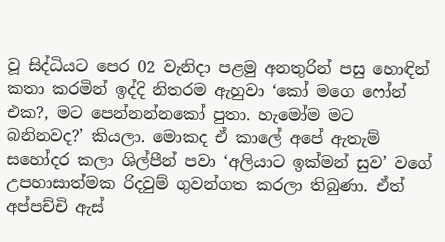වූ සිද්ධියට පෙර 02 වැනිදා පළමු අනතුරින් පසු හොඳින් කතා කරමින් ඉද්දි නිතරම ඇහුවා ‘කෝ මගෙ ෆෝන් එක?, මට පෙන්නන්නකෝ පුතා. හැමෝම මට බනිනවද?’ කියලා. මොකද ඒ කාලේ අපේ ඇතැම් සහෝදර කලා ශිල්පීන් පවා ‘අලියාට ඉක්මන් සුව’ වගේ උපහාසාත්මක රිදවුම් ගුවන්ගත කරලා තිබුණා. ඒත් අප්පච්චි ඇස්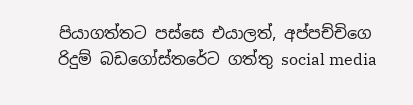පියාගත්තට පස්සෙ එයාලත්, අප්පච්චිගෙ රිදුම් බඩගෝස්තරේට ගත්තු social media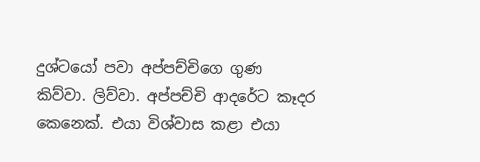දුශ්ටයෝ පවා අප්පච්චිගෙ ගුණ කිව්වා. ලිව්වා. අප්පච්චි ආදරේට කෑදර කෙනෙක්. එයා විශ්වාස කළා එයා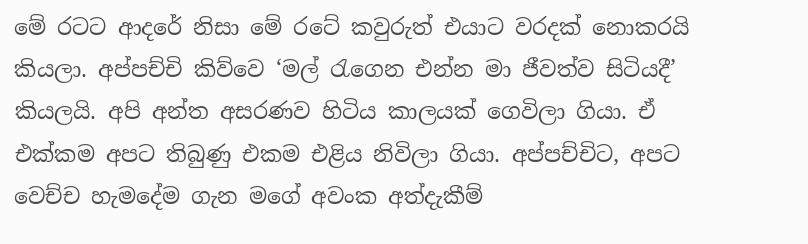මේ රටට ආදරේ නිසා මේ රටේ කවුරුත් එයාට වරදක් නොකරයි කියලා. අප්පච්චි කිව්වෙ ‘මල් රැගෙන එන්න මා ජීවත්ව සිටියදී’ කියලයි. අපි අන්ත අසරණව හිටිය කාලයක් ගෙවිලා ගියා. ඒ එක්කම අපට තිබුණු එකම එළිය නිවිලා ගියා. අප්පච්චිට, අපට වෙච්ච හැමදේම ගැන මගේ අවංක අත්දැකීම්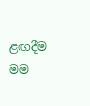ළඟදීම මම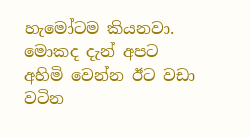හැමෝටම කියනවා. මොකද දැන් අපට අහිමි වෙන්න ඊට වඩා වටින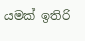යමක් ඉතිරි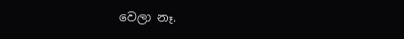වෙලා නෑ.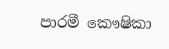පාරමී කෞෂිකා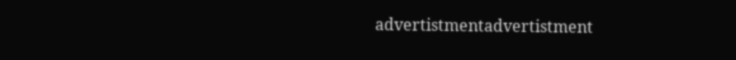advertistmentadvertistment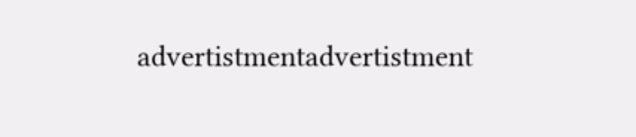advertistmentadvertistment